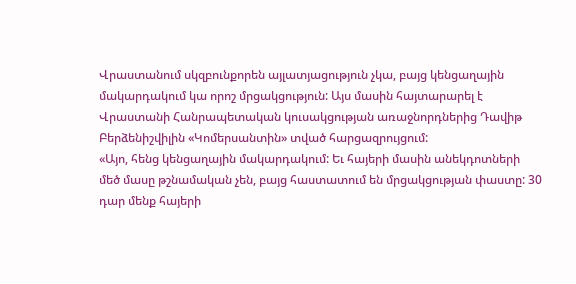Վրաստանում սկզբունքորեն այլատյացություն չկա, բայց կենցաղային մակարդակում կա որոշ մրցակցություն: Այս մասին հայտարարել է Վրաստանի Հանրապետական կուսակցության առաջնորդներից Դավիթ Բերձենիշվիլին «Կոմերսանտին» տված հարցազրույցում:
«Այո, հենց կենցաղային մակարդակում: Եւ հայերի մասին անեկդոտների մեծ մասը թշնամական չեն, բայց հաստատում են մրցակցության փաստը: 30 դար մենք հայերի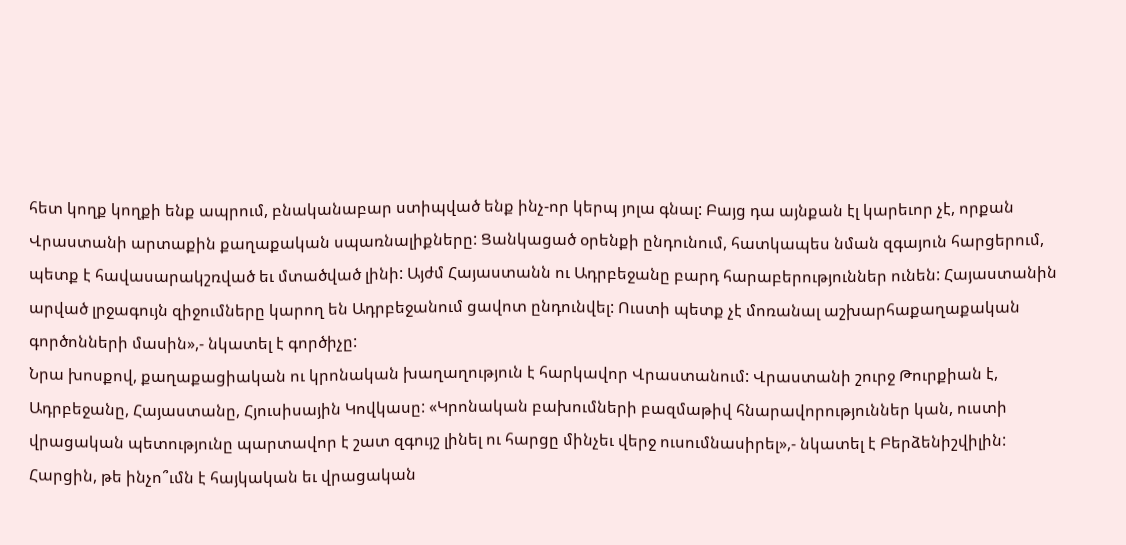հետ կողք կողքի ենք ապրում, բնականաբար ստիպված ենք ինչ-որ կերպ յոլա գնալ: Բայց դա այնքան էլ կարեւոր չէ, որքան Վրաստանի արտաքին քաղաքական սպառնալիքները: Ցանկացած օրենքի ընդունում, հատկապես նման զգայուն հարցերում, պետք է հավասարակշռված եւ մտածված լինի: Այժմ Հայաստանն ու Ադրբեջանը բարդ հարաբերություններ ունեն: Հայաստանին արված լրջագույն զիջումները կարող են Ադրբեջանում ցավոտ ընդունվել: Ուստի պետք չէ մոռանալ աշխարհաքաղաքական գործոնների մասին»,- նկատել է գործիչը:
Նրա խոսքով, քաղաքացիական ու կրոնական խաղաղություն է հարկավոր Վրաստանում: Վրաստանի շուրջ Թուրքիան է, Ադրբեջանը, Հայաստանը, Հյուսիսային Կովկասը: «Կրոնական բախումների բազմաթիվ հնարավորություններ կան, ուստի վրացական պետությունը պարտավոր է շատ զգույշ լինել ու հարցը մինչեւ վերջ ուսումնասիրել»,- նկատել է Բերձենիշվիլին:
Հարցին, թե ինչո՞ւմն է հայկական եւ վրացական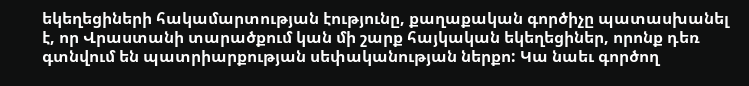եկեղեցիների հակամարտության էությունը, քաղաքական գործիչը պատասխանել է, որ Վրաստանի տարածքում կան մի շարք հայկական եկեղեցիներ, որոնք դեռ գտնվում են պատրիարքության սեփականության ներքո: Կա նաեւ գործող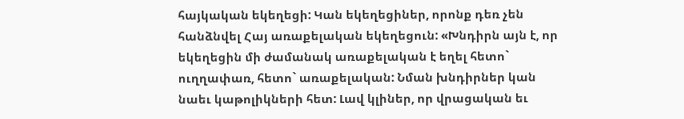հայկական եկեղեցի: Կան եկեղեցիներ, որոնք դեռ չեն հանձնվել Հայ առաքելական եկեղեցուն: «Խնդիրն այն է, որ եկեղեցին մի ժամանակ առաքելական է եղել հետո` ուղղափառ, հետո` առաքելական: Նման խնդիրներ կան նաեւ կաթոլիկների հետ: Լավ կլիներ, որ վրացական եւ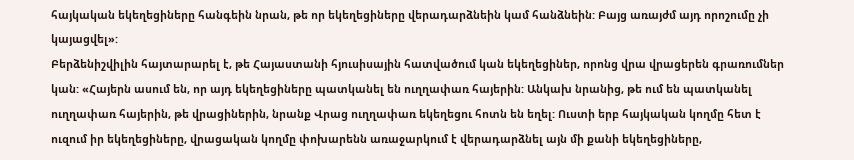հայկական եկեղեցիները հանգեին նրան, թե որ եկեղեցիները վերադարձնեին կամ հանձնեին: Բայց առայժմ այդ որոշումը չի կայացվել»:
Բերձենիշվիլին հայտարարել է, թե Հայաստանի հյուսիսային հատվածում կան եկեղեցիներ, որոնց վրա վրացերեն գրառումներ կան: «Հայերն ասում են, որ այդ եկեղեցիները պատկանել են ուղղափառ հայերին: Անկախ նրանից, թե ում են պատկանել ուղղափառ հայերին, թե վրացիներին, նրանք Վրաց ուղղափառ եկեղեցու հոտն են եղել: Ուստի երբ հայկական կողմը հետ է ուզում իր եկեղեցիները, վրացական կողմը փոխարենն առաջարկում է վերադարձնել այն մի քանի եկեղեցիները,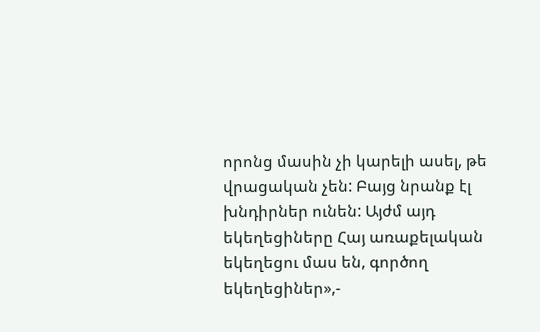որոնց մասին չի կարելի ասել, թե վրացական չեն: Բայց նրանք էլ խնդիրներ ունեն: Այժմ այդ եկեղեցիները Հայ առաքելական եկեղեցու մաս են, գործող եկեղեցիներ»,-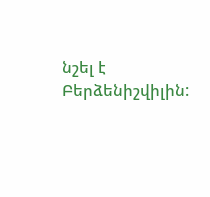նշել է Բերձենիշվիլին: